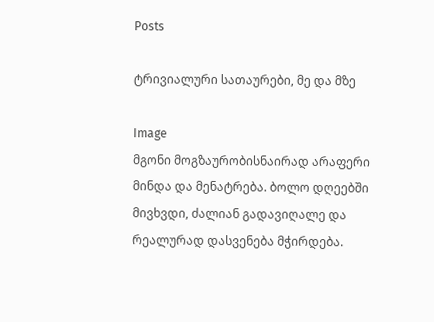Posts

ტრივიალური სათაურები, მე და მზე

Image
მგონი მოგზაურობისნაირად არაფერი მინდა და მენატრება. ბოლო დღეებში მივხვდი, ძალიან გადავიღალე და რეალურად დასვენება მჭირდება.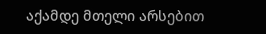აქამდე მთელი არსებით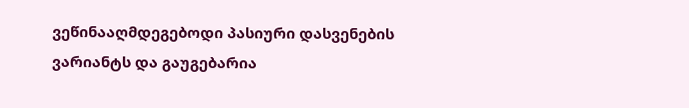ვეწინააღმდეგებოდი პასიური დასვენების ვარიანტს და გაუგებარია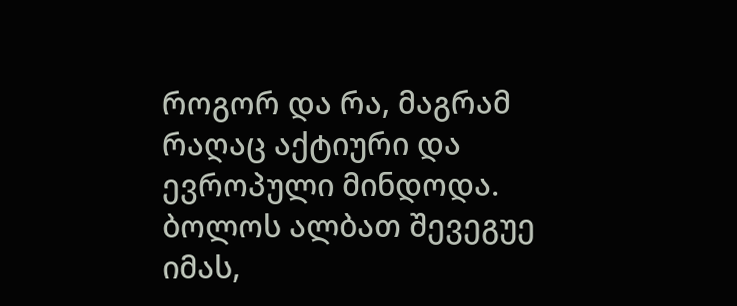როგორ და რა, მაგრამ რაღაც აქტიური და ევროპული მინდოდა. ბოლოს ალბათ შევეგუე იმას,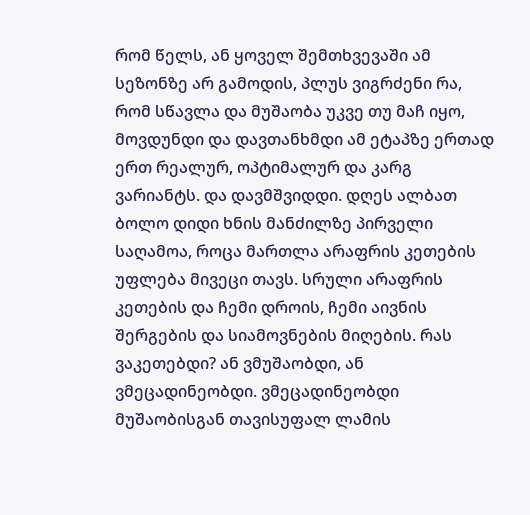რომ წელს, ან ყოველ შემთხვევაში ამ სეზონზე არ გამოდის, პლუს ვიგრძენი რა, რომ სწავლა და მუშაობა უკვე თუ მაჩ იყო, მოვდუნდი და დავთანხმდი ამ ეტაპზე ერთად ერთ რეალურ, ოპტიმალურ და კარგ ვარიანტს. და დავმშვიდდი. დღეს ალბათ ბოლო დიდი ხნის მანძილზე პირველი საღამოა, როცა მართლა არაფრის კეთების უფლება მივეცი თავს. სრული არაფრის კეთების და ჩემი დროის, ჩემი აივნის შერგების და სიამოვნების მიღების. რას ვაკეთებდი? ან ვმუშაობდი, ან ვმეცადინეობდი. ვმეცადინეობდი მუშაობისგან თავისუფალ ლამის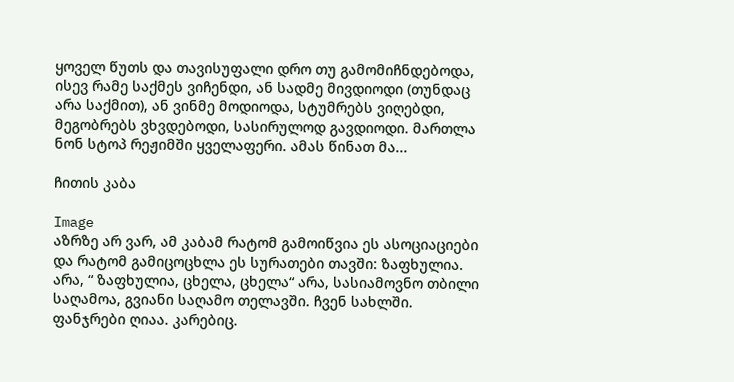ყოველ წუთს და თავისუფალი დრო თუ გამომიჩნდებოდა, ისევ რამე საქმეს ვიჩენდი, ან სადმე მივდიოდი (თუნდაც არა საქმით), ან ვინმე მოდიოდა, სტუმრებს ვიღებდი, მეგობრებს ვხვდებოდი, სასირულოდ გავდიოდი. მართლა ნონ სტოპ რეჟიმში ყველაფერი. ამას წინათ მა...

ჩითის კაბა

Image
აზრზე არ ვარ, ამ კაბამ რატომ გამოიწვია ეს ასოციაციები და რატომ გამიცოცხლა ეს სურათები თავში: ზაფხულია. არა, “ ზაფხულია, ცხელა, ცხელა“ არა, სასიამოვნო თბილი საღამოა, გვიანი საღამო თელავში. ჩვენ სახლში. ფანჯრები ღიაა. კარებიც.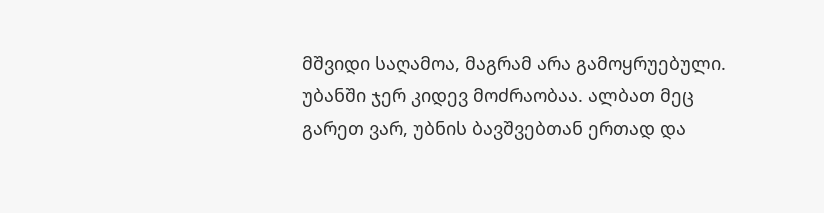მშვიდი საღამოა, მაგრამ არა გამოყრუებული. უბანში ჯერ კიდევ მოძრაობაა. ალბათ მეც გარეთ ვარ, უბნის ბავშვებთან ერთად და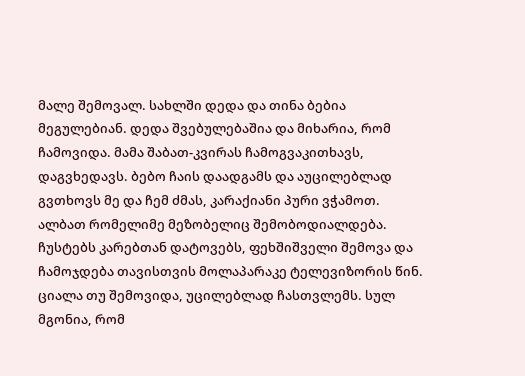მალე შემოვალ. სახლში დედა და თინა ბებია მეგულებიან. დედა შვებულებაშია და მიხარია, რომ ჩამოვიდა. მამა შაბათ-კვირას ჩამოგვაკითხავს, დაგვხედავს. ბებო ჩაის დაადგამს და აუცილებლად გვთხოვს მე და ჩემ ძმას, კარაქიანი პური ვჭამოთ. ალბათ რომელიმე მეზობელიც შემობოდიალდება. ჩუსტებს კარებთან დატოვებს, ფეხშიშველი შემოვა და ჩამოჯდება თავისთვის მოლაპარაკე ტელევიზორის წინ. ციალა თუ შემოვიდა, უცილებლად ჩასთვლემს. სულ მგონია, რომ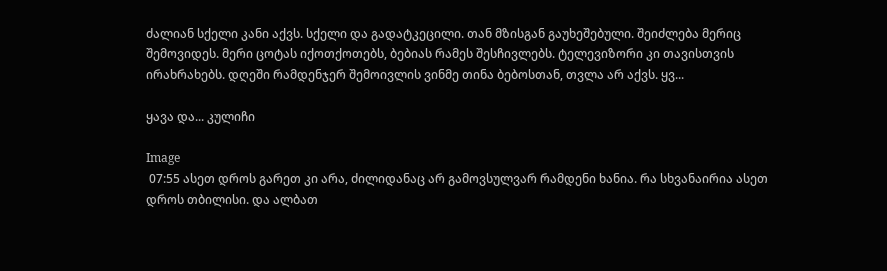ძალიან სქელი კანი აქვს. სქელი და გადატკეცილი. თან მზისგან გაუხეშებული. შეიძლება მერიც შემოვიდეს. მერი ცოტას იქოთქოთებს, ბებიას რამეს შესჩივლებს. ტელევიზორი კი თავისთვის ირახრახებს. დღეში რამდენჯერ შემოივლის ვინმე თინა ბებოსთან, თვლა არ აქვს. ყვ...

ყავა და... კულიჩი

Image
 07:55 ასეთ დროს გარეთ კი არა, ძილიდანაც არ გამოვსულვარ რამდენი ხანია. რა სხვანაირია ასეთ დროს თბილისი. და ალბათ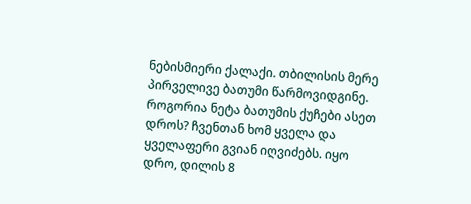ნებისმიერი ქალაქი. თბილისის მერე პირველივე ბათუმი წარმოვიდგინე. როგორია ნეტა ბათუმის ქუჩები ასეთ დროს? ჩვენთან ხომ ყველა და ყველაფერი გვიან იღვიძებს. იყო დრო, დილის 8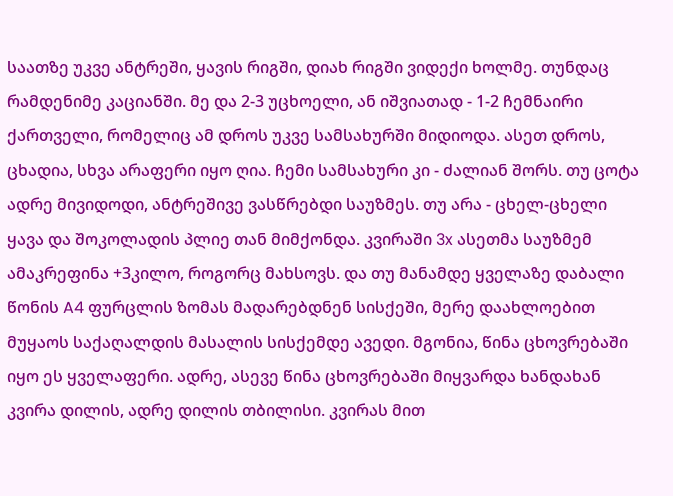საათზე უკვე ანტრეში, ყავის რიგში, დიახ რიგში ვიდექი ხოლმე. თუნდაც რამდენიმე კაციანში. მე და 2-3 უცხოელი, ან იშვიათად - 1-2 ჩემნაირი ქართველი, რომელიც ამ დროს უკვე სამსახურში მიდიოდა. ასეთ დროს, ცხადია, სხვა არაფერი იყო ღია. ჩემი სამსახური კი - ძალიან შორს. თუ ცოტა ადრე მივიდოდი, ანტრეშივე ვასწრებდი საუზმეს. თუ არა - ცხელ-ცხელი ყავა და შოკოლადის პლიე თან მიმქონდა. კვირაში 3x ასეთმა საუზმემ ამაკრეფინა +3კილო, როგორც მახსოვს. და თუ მანამდე ყველაზე დაბალი წონის A4 ფურცლის ზომას მადარებდნენ სისქეში, მერე დაახლოებით მუყაოს საქაღალდის მასალის სისქემდე ავედი. მგონია, წინა ცხოვრებაში იყო ეს ყველაფერი. ადრე, ასევე წინა ცხოვრებაში მიყვარდა ხანდახან კვირა დილის, ადრე დილის თბილისი. კვირას მით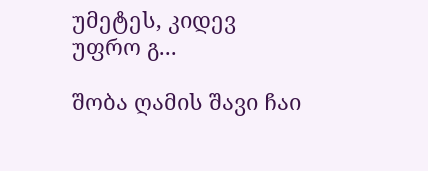უმეტეს, კიდევ უფრო გ...

შობა ღამის შავი ჩაი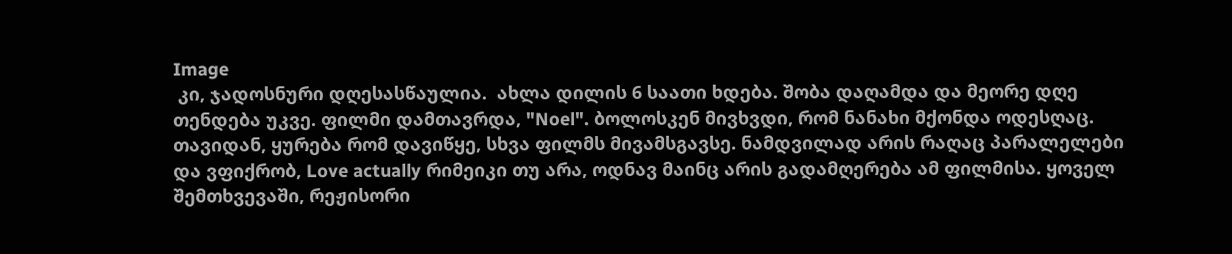Image
 კი, ჯადოსნური დღესასწაულია.  ახლა დილის 6 საათი ხდება. შობა დაღამდა და მეორე დღე თენდება უკვე. ფილმი დამთავრდა, "Noel". ბოლოსკენ მივხვდი, რომ ნანახი მქონდა ოდესღაც. თავიდან, ყურება რომ დავიწყე, სხვა ფილმს მივამსგავსე. ნამდვილად არის რაღაც პარალელები და ვფიქრობ, Love actually რიმეიკი თუ არა, ოდნავ მაინც არის გადამღერება ამ ფილმისა. ყოველ შემთხვევაში, რეჟისორი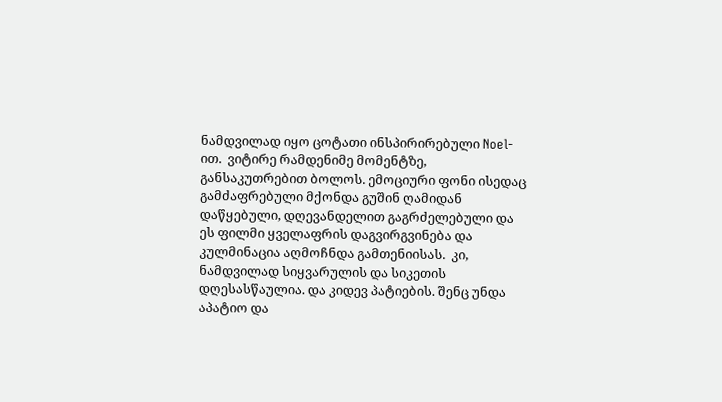ნამდვილად იყო ცოტათი ინსპირირებული Noel-ით.  ვიტირე რამდენიმე მომენტზე, განსაკუთრებით ბოლოს. ემოციური ფონი ისედაც გამძაფრებული მქონდა გუშინ ღამიდან დაწყებული, დღევანდელით გაგრძელებული და ეს ფილმი ყველაფრის დაგვირგვინება და კულმინაცია აღმოჩნდა გამთენიისას.  კი, ნამდვილად სიყვარულის და სიკეთის დღესასწაულია. და კიდევ პატიების. შენც უნდა აპატიო და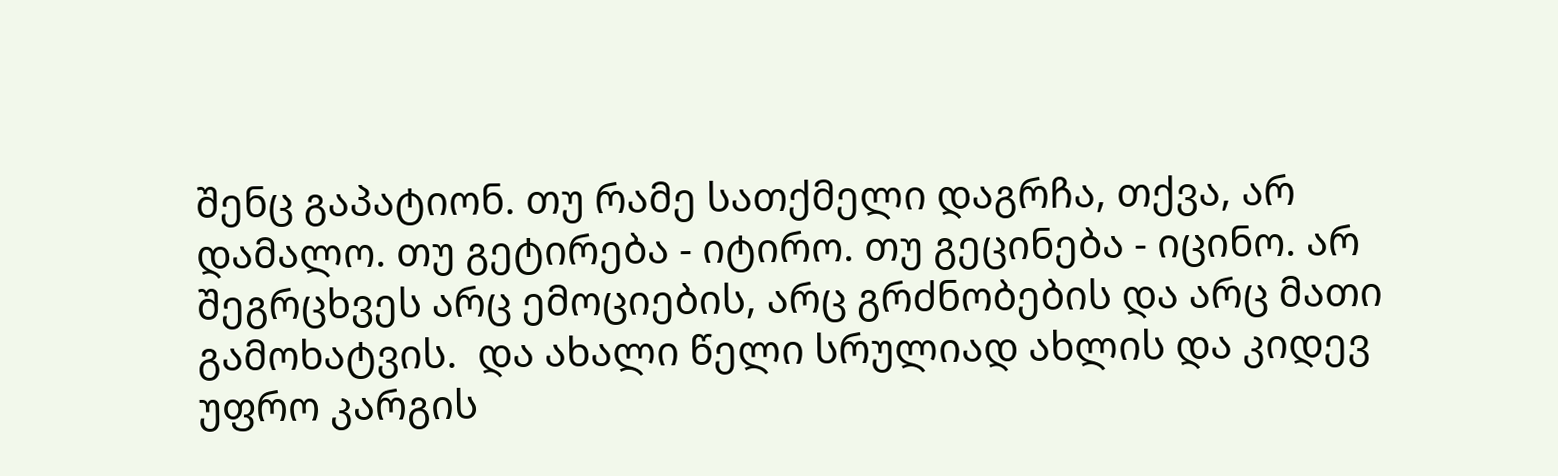შენც გაპატიონ. თუ რამე სათქმელი დაგრჩა, თქვა, არ დამალო. თუ გეტირება - იტირო. თუ გეცინება - იცინო. არ შეგრცხვეს არც ემოციების, არც გრძნობების და არც მათი გამოხატვის.  და ახალი წელი სრულიად ახლის და კიდევ უფრო კარგის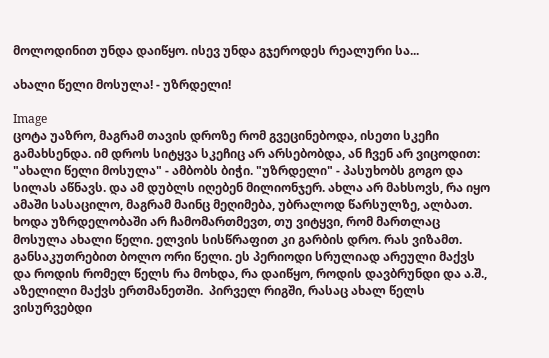მოლოდინით უნდა დაიწყო. ისევ უნდა გჯეროდეს რეალური სა...

ახალი წელი მოსულა! - უზრდელი!

Image
ცოტა უაზრო, მაგრამ თავის დროზე რომ გვეცინებოდა, ისეთი სკეჩი გამახსენდა. იმ დროს სიტყვა სკეჩიც არ არსებობდა, ან ჩვენ არ ვიცოდით: "ახალი წელი მოსულა" - ამბობს ბიჭი. "უზრდელი" - პასუხობს გოგო და სილას აწნავს. და ამ დუბლს იღებენ მილიონჯერ. ახლა არ მახსოვს, რა იყო ამაში სასაცილო, მაგრამ მაინც მეღიმება, უბრალოდ წარსულზე, ალბათ. ხოდა უზრდელობაში არ ჩამომართმევთ, თუ ვიტყვი, რომ მართლაც მოსულა ახალი წელი. ელვის სისწრაფით კი გარბის დრო. რას ვიზამთ. განსაკუთრებით ბოლო ორი წელი. ეს პერიოდი სრულიად არეული მაქვს და როდის რომელ წელს რა მოხდა, რა დაიწყო, როდის დავბრუნდი და ა.შ., აზელილი მაქვს ერთმანეთში.  პირველ რიგში, რასაც ახალ წელს ვისურვებდი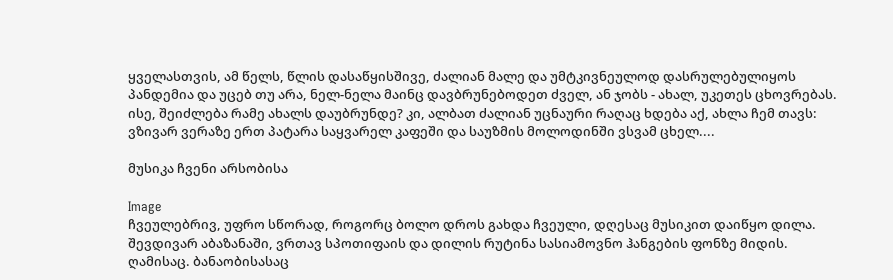ყველასთვის, ამ წელს, წლის დასაწყისშივე, ძალიან მალე და უმტკივნეულოდ დასრულებულიყოს პანდემია და უცებ თუ არა, ნელ-ნელა მაინც დავბრუნებოდეთ ძველ, ან ჯობს - ახალ, უკეთეს ცხოვრებას. ისე, შეიძლება რამე ახალს დაუბრუნდე? კი, ალბათ ძალიან უცნაური რაღაც ხდება აქ, ახლა ჩემ თავს: ვზივარ ვერაზე ერთ პატარა საყვარელ კაფეში და საუზმის მოლოდინში ვსვამ ცხელ....

მუსიკა ჩვენი არსობისა

Image
ჩვეულებრივ, უფრო სწორად, როგორც ბოლო დროს გახდა ჩვეული, დღესაც მუსიკით დაიწყო დილა. შევდივარ აბაზანაში, ვრთავ სპოთიფაის და დილის რუტინა სასიამოვნო ჰანგების ფონზე მიდის. ღამისაც. ბანაობისასაც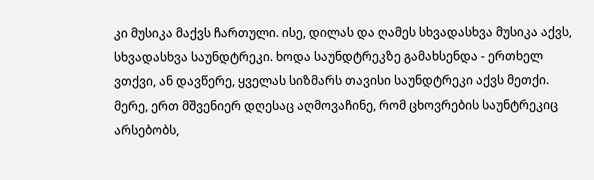კი მუსიკა მაქვს ჩართული. ისე, დილას და ღამეს სხვადასხვა მუსიკა აქვს, სხვადასხვა საუნდტრეკი. ხოდა საუნდტრეკზე გამახსენდა - ერთხელ ვთქვი, ან დავწერე, ყველას სიზმარს თავისი საუნდტრეკი აქვს მეთქი. მერე, ერთ მშვენიერ დღესაც აღმოვაჩინე, რომ ცხოვრების საუნტრეკიც არსებობს,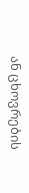ან ცხოვრების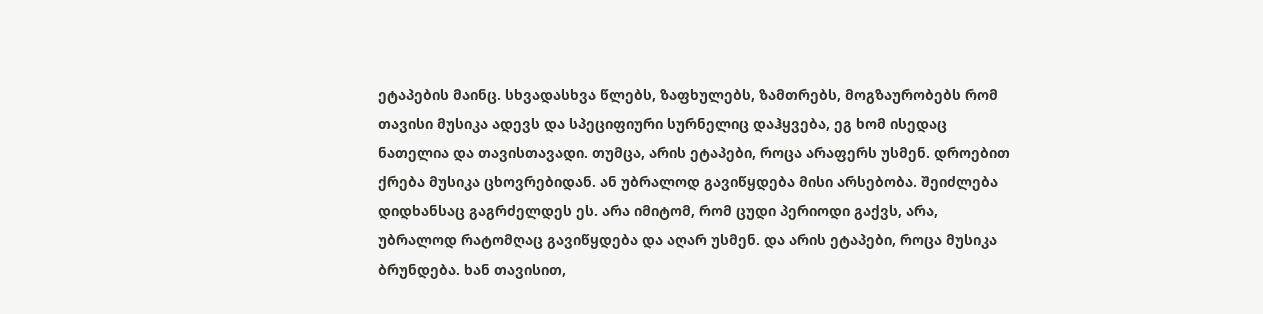ეტაპების მაინც. სხვადასხვა წლებს, ზაფხულებს, ზამთრებს, მოგზაურობებს რომ თავისი მუსიკა ადევს და სპეციფიური სურნელიც დაჰყვება, ეგ ხომ ისედაც  ნათელია და თავისთავადი. თუმცა, არის ეტაპები, როცა არაფერს უსმენ. დროებით ქრება მუსიკა ცხოვრებიდან. ან უბრალოდ გავიწყდება მისი არსებობა. შეიძლება დიდხანსაც გაგრძელდეს ეს. არა იმიტომ, რომ ცუდი პერიოდი გაქვს, არა, უბრალოდ რატომღაც გავიწყდება და აღარ უსმენ. და არის ეტაპები, როცა მუსიკა ბრუნდება. ხან თავისით,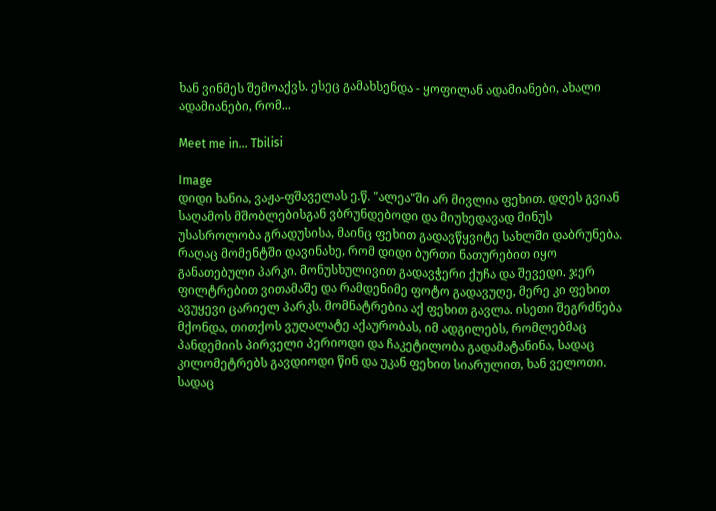ხან ვინმეს შემოაქვს. ესეც გამახსენდა - ყოფილან ადამიანები, ახალი ადამიანები, რომ...

Meet me in... Tbilisi

Image
დიდი ხანია, ვაჟა-ფშაველას ე.წ. "ალეა"ში არ მივლია ფეხით. დღეს გვიან საღამოს მშობლებისგან ვბრუნდებოდი და მიუხედავად მინუს უსასროლობა გრადუსისა, მაინც ფეხით გადავწყვიტე სახლში დაბრუნება. რაღაც მომენტში დავინახე, რომ დიდი ბურთი ნათურებით იყო განათებული პარკი. მონუსხულივით გადავჭერი ქუჩა და შევედი. ჯერ ფილტრებით ვითამაშე და რამდენიმე ფოტო გადავუღე, მერე კი ფეხით ავუყევი ცარიელ პარკს. მომნატრებია აქ ფეხით გავლა. ისეთი შეგრძნება მქონდა, თითქოს ვუღალატე აქაურობას, იმ ადგილებს, რომლებმაც პანდემიის პირველი პერიოდი და ჩაკეტილობა გადამატანინა, სადაც კილომეტრებს გავდიოდი წინ და უკან ფეხით სიარულით, ხან ველოთი. სადაც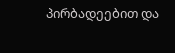პირბადეებით და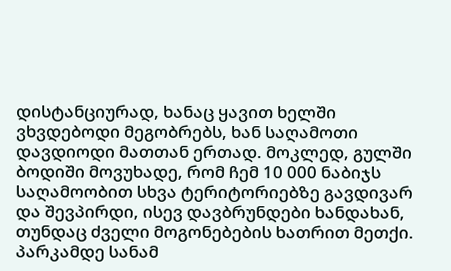დისტანციურად, ხანაც ყავით ხელში ვხვდებოდი მეგობრებს, ხან საღამოთი დავდიოდი მათთან ერთად. მოკლედ, გულში ბოდიში მოვუხადე, რომ ჩემ 10 000 ნაბიჯს საღამოობით სხვა ტერიტორიებზე გავდივარ და შევპირდი, ისევ დავბრუნდები ხანდახან, თუნდაც ძველი მოგონებების ხათრით მეთქი. პარკამდე სანამ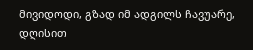მივიდოდი, გზად იმ ადგილს ჩავუარე, დღისით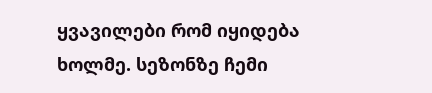ყვავილები რომ იყიდება ხოლმე. სეზონზე ჩემი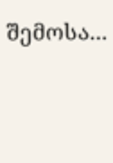შემოსა...